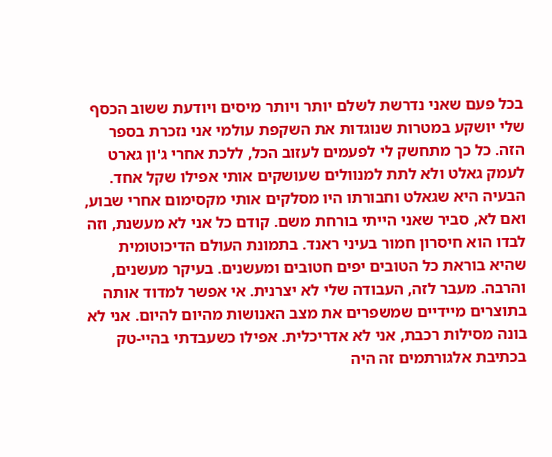בכל פעם שאני נדרשת לשלם יותר ויותר מיסים ויודעת ששוב הכסף שלי יושקע במטרות שנוגדות את השקפת עולמי אני נזכרת בספר הזה. כל כך מתחשק לי לפעמים לעזוב הכל, ללכת אחרי ג'ון גארט לעמק גאלט ולא לתת למנוולים שעושקים אותי אפילו שקל אחד. הבעיה היא שגאלט וחבורתו היו מסלקים אותי מקסימום אחרי שבוע, ואם לא, סביר שאני הייתי בורחת משם. קודם כל אני לא מעשנת, וזה לבדו הוא חיסרון חמור בעיני ראנד. בתמונת העולם הדיכוטומית שהיא בוראת כל הטובים יפים חטובים ומעשנים. בעיקר מעשנים, והרבה. מעבר לזה, העבודה שלי לא יצרנית. אי אפשר למדוד אותה בתוצרים מיידיים שמשפרים את מצב האנושות מהיום להיום. אני לא בונה מסילות רכבת, אני לא אדריכלית. אפילו כשעבדתי בהיי-טק בכתיבת אלגורתמים זה היה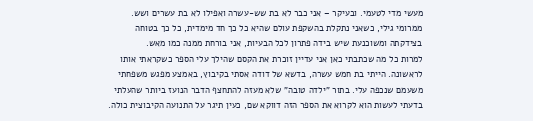מעשי מדי לטעמי. ובעיקר – אני כבר לא בת שש-עשרה ואפילו לא בת עשרים ושש. ממרומי גילי, כשאני נתקלת בהשקפת עולם שהיא כל כך חד מימדית, כל כך בטוחה בצידקתה ומשוכנעת שיש בידה פתרון לכל הבעיות, אני בורחת ממנה כמו מאש.
למרות כל מה שכתבתי כאן אני עדיין זוכרת את הקסם שהילך עלי הספר כשקראתי אותו לראשונה. הייתי בת חמש עשרה, בדשא של דודה אסתי בקיבוץ, באמצע מפגש משפחתי משעמם שנכפה עלי. בתור "ילדה טובה" שלא מעזה להתחצף הדבר הנועז ביותר שהעלתי בדעתי לעשות הוא לקרוא את הספר הזה דווקא שם, כעין תיגר על התנועה הקיבוצית כולה.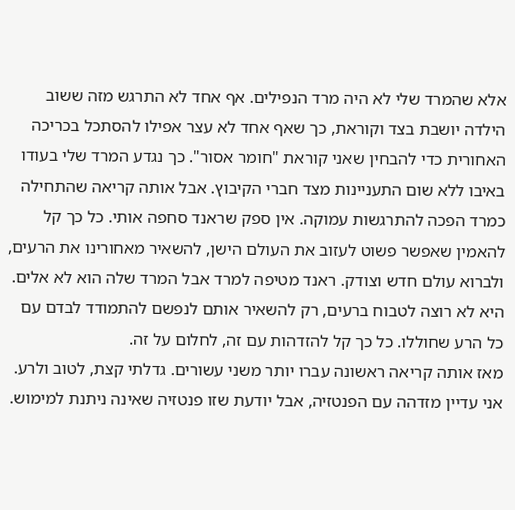אלא שהמרד שלי לא היה מרד הנפילים. אף אחד לא התרגש מזה ששוב הילדה יושבת בצד וקוראת, כך שאף אחד לא עצר אפילו להסתכל בכריכה האחורית כדי להבחין שאני קוראת "חומר אסור". כך נגדע המרד שלי בעודו באיבו ללא שום התעניינות מצד חברי הקיבוץ. אבל אותה קריאה שהתחילה כמרד הפכה להתרגשות עמוקה. אין ספק שראנד סחפה אותי. כל כך קל להאמין שאפשר פשוט לעזוב את העולם הישן, להשאיר מאחורינו את הרעים, ולברוא עולם חדש וצודק. ראנד מטיפה למרד אבל המרד שלה הוא לא אלים. היא לא רוצה לטבוח ברעים, רק להשאיר אותם לנפשם להתמודד לבדם עם כל הרע שחוללו. כל כך קל להזדהות עם זה, לחלום על זה.
מאז אותה קריאה ראשונה עברו יותר משני עשורים. גדלתי קצת, לטוב ולרע. אני עדיין מזדהה עם הפנטזיה, אבל יודעת שזו פנטזיה שאינה ניתנת למימוש.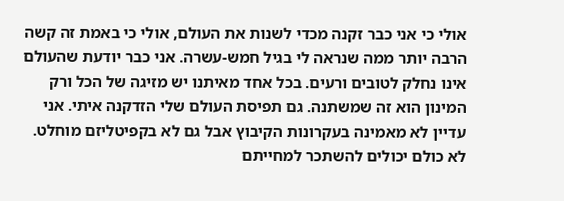אולי כי אני כבר זקנה מכדי לשנות את העולם, אולי כי באמת זה קשה הרבה יותר ממה שנראה לי בגיל חמש-עשרה. אני כבר יודעת שהעולם אינו נחלק לטובים ורעים. בכל אחד מאיתנו יש מזיגה של הכל ורק המינון הוא זה שמשתנה. גם תפיסת העולם שלי הזדקנה איתי. אני עדיין לא מאמינה בעקרונות הקיבוץ אבל גם לא בקפיטליזם מוחלט. לא כולם יכולים להשתכר למחייתם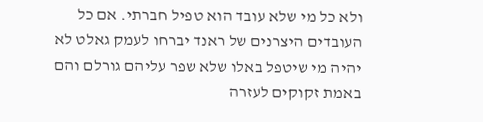ולא כל מי שלא עובד הוא טפיל חברתי. אם כל העובדים היצרנים של ראנד יברחו לעמק גאלט לא יהיה מי שיטפל באלו שלא שפר עליהם גורלם והם באמת זקוקים לעזרה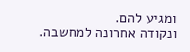ומגיע להם.
ונקודה אחרונה למחשבה.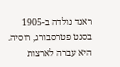ראנד נולדה ב-1905 בסנט פטרסבורג, רוסיה. היא עברה לארצות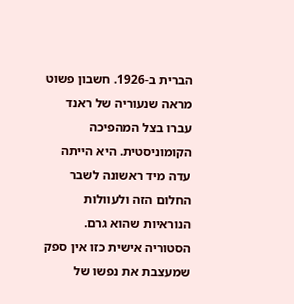הברית ב-1926. חשבון פשוט מראה שנעוריה של ראנד עברו בצל המהפיכה הקומוניסטית. היא הייתה עדה מיד ראשונה לשבר החלום הזה ולעוולות הנוראיות שהוא גרם. הסטוריה אישית כזו אין ספק שמעצבת את נפשו של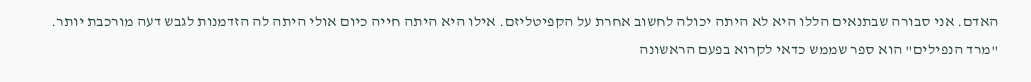האדם. אני סבורה שבתנאים הללו היא לא היתה יכולה לחשוב אחרת על הקפיטליזם. אילו היא היתה חייה כיום אולי היתה לה הזדמנות לגבש דעה מורכבת יותר.
"מרד הנפילים" הוא ספר שממש כדאי לקרוא בפעם הראשונה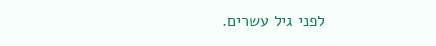לפני גיל עשרים.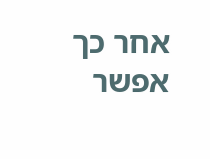אחר כך אפשר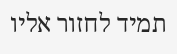תמיד לחזור אליו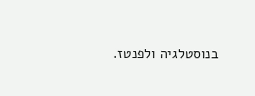בנוסטלגיה ולפנטז.